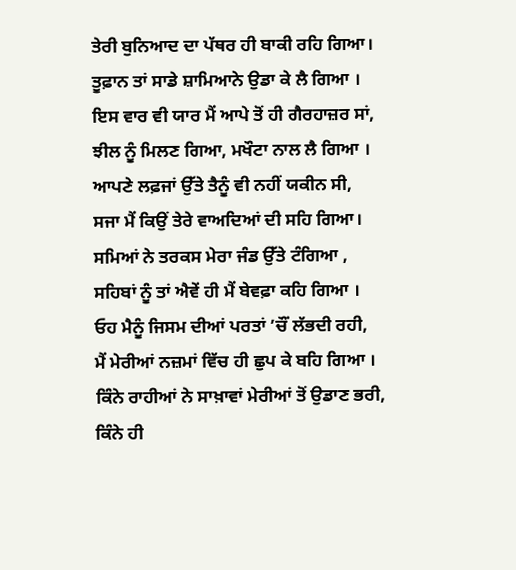ਤੇਰੀ ਬੁਨਿਆਦ ਦਾ ਪੱਥਰ ਹੀ ਬਾਕੀ ਰਹਿ ਗਿਆ।
ਤੂਫ਼ਾਨ ਤਾਂ ਸਾਡੇ ਸ਼ਾਮਿਆਨੇ ਉਡਾ ਕੇ ਲੈ ਗਿਆ ।
ਇਸ ਵਾਰ ਵੀ ਯਾਰ ਮੈਂ ਆਪੇ ਤੋਂ ਹੀ ਗੈਰਹਾਜ਼ਰ ਸਾਂ,
ਝੀਲ ਨੂੰ ਮਿਲਣ ਗਿਆ, ਮਖੌਟਾ ਨਾਲ ਲੈ ਗਿਆ ।
ਆਪਣੇ ਲਫ਼ਜਾਂ ਉੱਤੇ ਤੈਨੂੰ ਵੀ ਨਹੀਂ ਯਕੀਨ ਸੀ,
ਸਜਾ ਮੈਂ ਕਿਉਂ ਤੇਰੇ ਵਾਅਦਿਆਂ ਦੀ ਸਹਿ ਗਿਆ।
ਸਮਿਆਂ ਨੇ ਤਰਕਸ ਮੇਰਾ ਜੰਡ ਉੱਤੇ ਟੰਗਿਆ ,
ਸਹਿਬਾਂ ਨੂੰ ਤਾਂ ਐਵੇਂ ਹੀ ਮੈਂ ਬੇਵਫ਼ਾ ਕਹਿ ਗਿਆ ।
ਓਹ ਮੈਨੂੰ ਜਿਸਮ ਦੀਆਂ ਪਰਤਾਂ ’ਚੌਂ ਲੱਭਦੀ ਰਹੀ,
ਮੈਂ ਮੇਰੀਆਂ ਨਜ਼ਮਾਂ ਵਿੱਚ ਹੀ ਛੁਪ ਕੇ ਬਹਿ ਗਿਆ ।
ਕਿੰਨੇ ਰਾਹੀਆਂ ਨੇ ਸਾਖ਼ਾਵਾਂ ਮੇਰੀਆਂ ਤੋਂ ਉਡਾਣ ਭਰੀ,
ਕਿੰਨੇ ਹੀ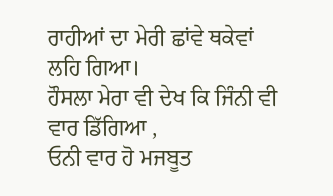ਰਾਹੀਆਂ ਦਾ ਮੇਰੀ ਛਾਂਵੇ ਥਕੇਵਾਂ ਲਹਿ ਗਿਆ।
ਹੌਸਲਾ ਮੇਰਾ ਵੀ ਦੇਖ ਕਿ ਜਿੰਨੀ ਵੀ ਵਾਰ ਡਿੱਗਿਆ ,
ਓਨੀ ਵਾਰ ਹੋ ਮਜਬੂਤ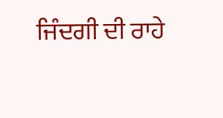ਜਿੰਦਗੀ ਦੀ ਰਾਹੇ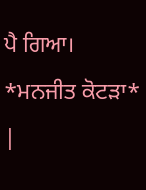ਪੈ ਗਿਆ।
*ਮਨਜੀਤ ਕੋਟੜਾ*
|